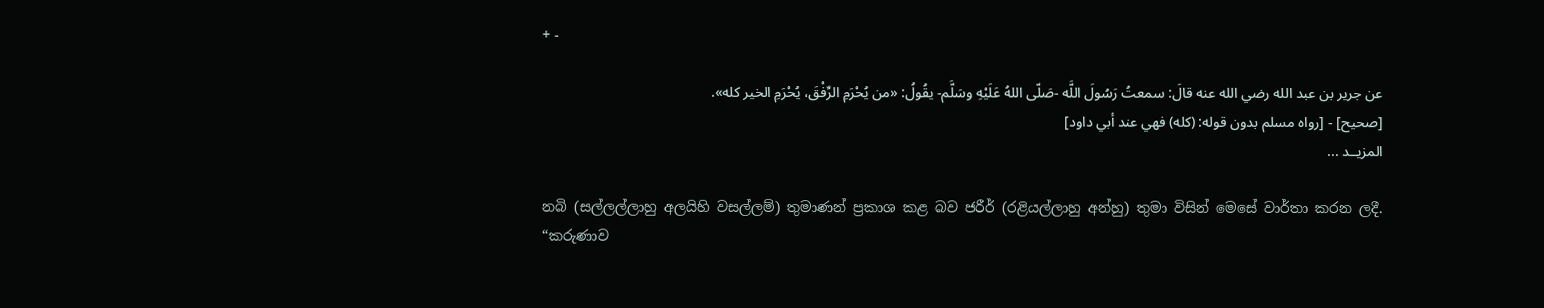+ -

عن جرير بن عبد الله رضي الله عنه قالَ: سمعتُ رَسُولَ اللَّه -صَلّى اللهُ عَلَيْهِ وسَلَّم- يقُولُ: «من يُحْرَمِ الرِّفْقَ، يُحْرَمِ الخير كله».
[صحيح] - [رواه مسلم بدون قوله: (كله) فهي عند أبي داود]
المزيــد ...

නබි (සල්ලල්ලාහු අලයිහි වසල්ලම්) තුමාණන් ප්‍රකාශ කළ බව ජරීර් (රළියල්ලාහු අන්හු) තුමා විසින් මෙසේ වාර්තා කරන ලදී.
“කරුණාව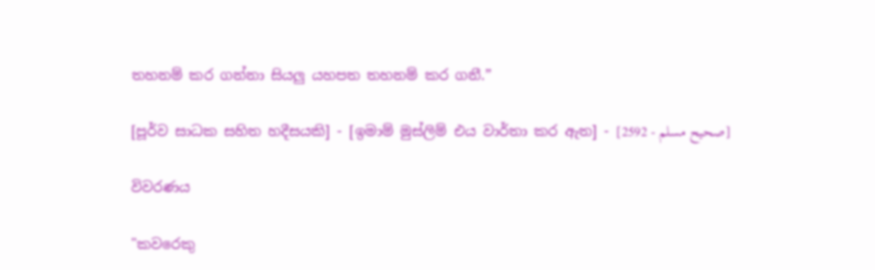තහනම් කර ගන්නා සියලු යහපත තහනම් කර ගනී.”

[පූර්ව සාධක සහිත හදීසයකි] - [ඉමාම් මුස්ලිම් එය වාර්තා කර ඇත] - [صحيح مسلم - 2592]

විවරණය

"කවරෙකු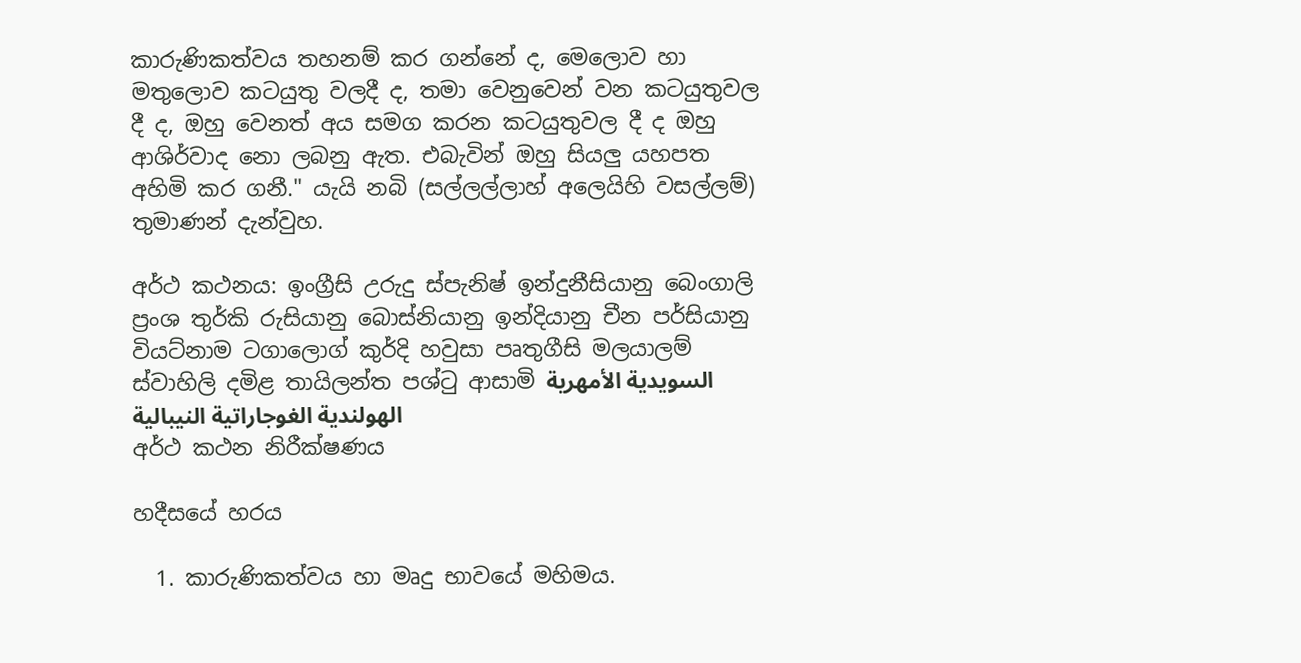කාරුණිකත්වය තහනම් කර ගන්නේ ද, මෙලොව හා මතුලොව කටයුතු වලදී ද, තමා වෙනුවෙන් වන කටයුතුවල දී ද, ඔහු වෙනත් අය සමග කරන කටයුතුවල දී ද ඔහු ආශිර්වාද නො ලබනු ඇත. එබැවින් ඔහු සියලු යහපත අහිමි කර ගනී." යැයි නබි (සල්ලල්ලාහ් අලෙයිහි වසල්ලම්) තුමාණන් දැන්වුහ.

අර්ථ කථනය: ඉංග්‍රීසි උරුදු ස්පැනිෂ් ඉන්දුනීසියානු බෙංගාලි ප්‍රංශ තුර්කි රුසියානු බොස්නියානු ඉන්දියානු චීන පර්සියානු වියට්නාම ටගාලොග් කුර්දි හවුසා පෘතුගීසි මලයාලම් ස්වාහිලි දමිළ තායිලන්ත පශ්ටු ආසාමි السويدية الأمهرية الهولندية الغوجاراتية النيبالية
අර්ථ කථන නිරීක්ෂණය

හදීසයේ හරය

  1. කාරුණිකත්වය හා මෘදු භාවයේ මහිමය.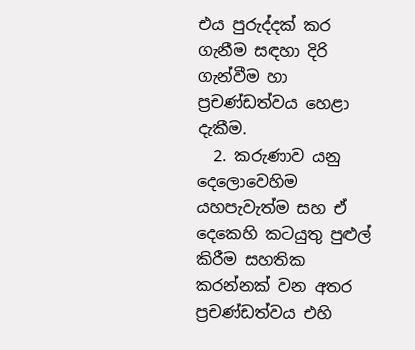එය පුරුද්දක් කර ගැනීම සඳහා දිරි ගැන්වීම හා ප්‍රචණ්ඩත්වය හෙළා දැකීම.
  2. කරුණාව යනු දෙලොවෙහිම යහපැවැත්ම සහ ඒ දෙකෙහි කටයුතු පුළුල් කිරීම සහතික කරන්නක් වන අතර ප්‍රචණ්ඩත්වය එහි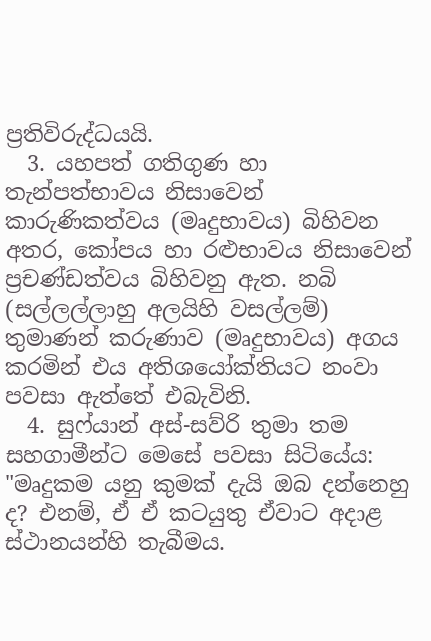ප්‍රතිවිරුද්ධයයි.
  3. යහපත් ගතිගුණ හා තැන්පත්භාවය නිසාවෙන් කාරුණිකත්වය (මෘදුභාවය) බිහිවන අතර, කෝපය හා රළුභාවය නිසාවෙන් ප්‍රචණ්ඩත්වය බිහිවනු ඇත. නබි (සල්ලල්ලාහු අලයිහි වසල්ලම්) තුමාණන් කරුණාව (මෘදුභාවය) අගය කරමින් එය අතිශයෝක්තියට නංවා පවසා ඇත්තේ එබැවිනි.
  4. සුෆ්යාන් අස්-සව්රි තුමා තම සහගාමීන්ට මෙසේ පවසා සිටියේය: "මෘදුකම යනු කුමක් දැයි ඔබ දන්නෙහු ද? එනම්, ඒ ඒ කටයුතු ඒවාට අදාළ ස්ථානයන්හි තැබීමය.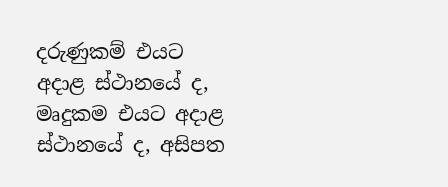දරුණුකම් එයට අදාළ ස්ථානයේ ද, මෘදුකම එයට අදාළ ස්ථානයේ ද, අසිපත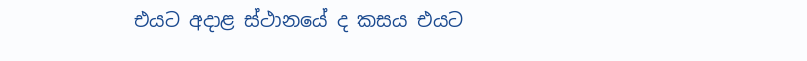එයට අදාළ ස්ථානයේ ද කසය එයට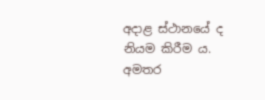අදාළ ස්ථානයේ ද නියම කිරීම ය.
අමතර